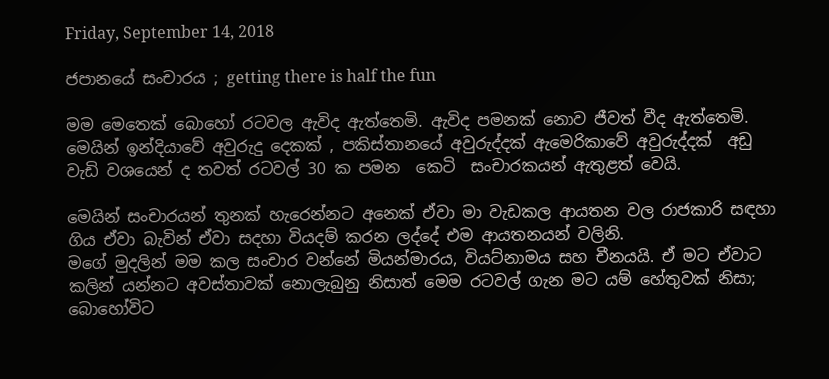Friday, September 14, 2018

ජපානයේ සංචාරය ; getting there is half the fun

මම මෙතෙක් බොහෝ රටවල ඇවිද ඇත්තෙමි. ඇවිද පමනක් නොව ජීවත් වීද ඇත්තෙමි. මෙයින් ඉන්දියාවේ අවුරුදු දෙකක් , පකිස්තානයේ අවුරුද්දක් ඇමෙරිකාවේ අවුරුද්දක්  අඩු වැඩි වශයෙන් ද තවත් රටවල් 30 ක පමන  කෙටි  සංචාරකයන් ඇතුළත් වෙයි.

මෙයින් සංචාරයන් තුනක් හැරෙන්නට අනෙක් ඒවා මා වැඩකල ආයතන වල රාජකාරි සඳහා ගිය ඒවා බැවින් ඒවා සදහා වියදම් කරන ලද්දේ එම ආයතනයන් වලිනි.
මගේ මුදලින් මම කල සංචාර වන්නේ මියන්මාරය, වියට්නාමය සහ චීනයයි. ඒ මට ඒවාට කලින් යන්නට අවස්තාවක් නොලැබුනු නිසාත් මෙම රටවල් ගැන මට යම් හේතුවක් නිසා; බොහෝවිට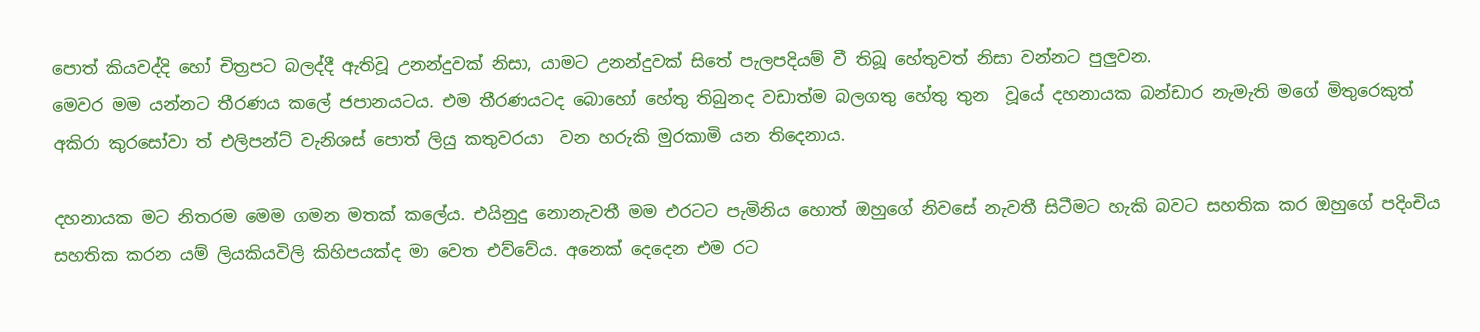පොත් කියවද්දි හෝ චිත්‍රපට බලද්දී ඇතිවූ උනන්දුවක් නිසා, යාමට උනන්දුවක් සිතේ පැලපදියම් වී තිබූ හේතුවත් නිසා වන්නට පුලුවන.
මෙවර මම යන්නට තීරණය කලේ ජපානයටය. එම තීරණයටද බොහෝ හේතු තිබුනද වඩාත්ම බලගතු හේතු තුන  වූයේ දහනායක බන්ඩාර නැමැති මගේ මිතුරෙකුත් අකිරා කුරසෝවා ත් එලිපන්ට් වැනිශස් පොත් ලියු කතුවරයා  වන හරුකි මුරකාමි යන තිදෙනාය.

දහනායක මට නිතරම මෙම ගමන මතක් කලේය. එයිනුදු නොනැවතී මම එරටට පැමිනිය හොත් ඔහුගේ නිවසේ නැවතී සිටීමට හැකි බවට සහතික කර ඔහුගේ පදිංචිය සහතික කරන යම් ලියකියවිලි කිහිපයක්ද මා වෙත එව්වේය. අනෙක් දෙදෙන එම රට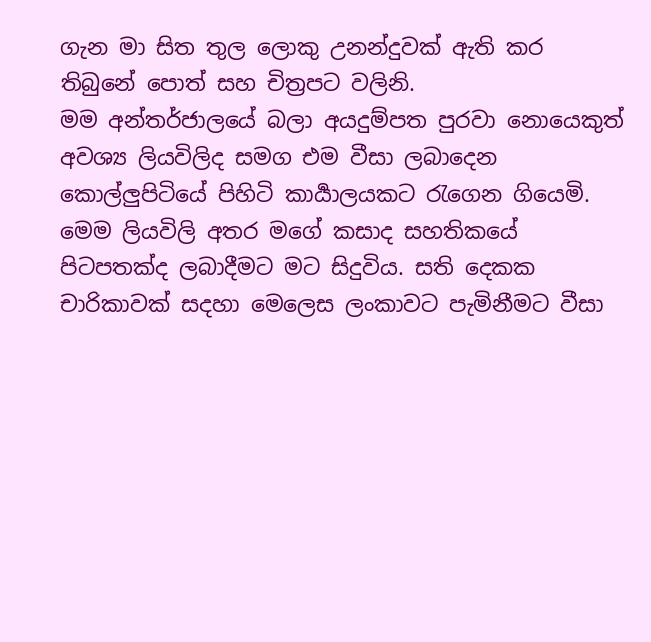ගැන මා සිත තුල ලොකු උනන්දුවක් ඇති කර තිබුනේ පොත් සහ චිත්‍රපට වලිනි.
මම අන්තර්ජාලයේ බලා අයදුම්පත පුරවා නොයෙකුත් අවශ්‍ය ලියවිලිද සමග එම වීසා ලබාදෙන කොල්ලුපිටියේ පිහිටි කාර්‍යාලයකට රැගෙන ගියෙමි. මෙම ලියවිලි අතර මගේ කසාද සහතිකයේ පිටපතක්ද ලබාදීමට මට සිදුවිය. සති දෙකක චාරිකාවක් සදහා මෙලෙස ලංකාවට පැමිනීමට වීසා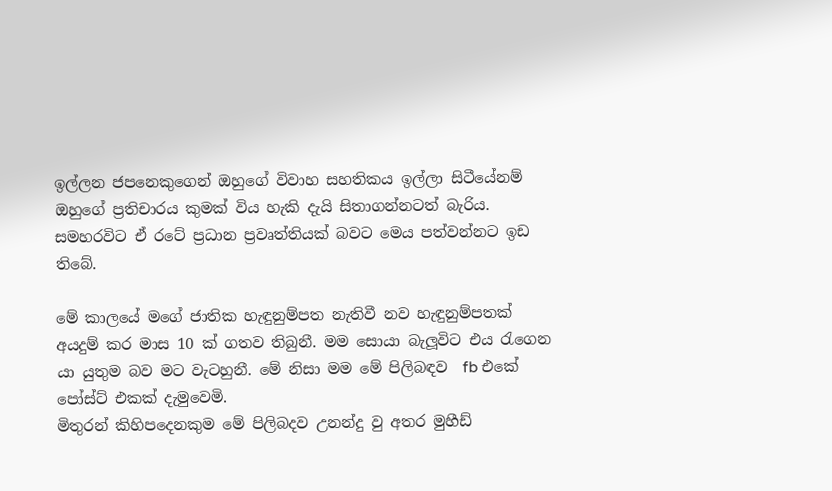ඉල්ලන ජපනෙකුගෙන් ඔහුගේ විවාහ සහතිකය ඉල්ලා සිටීයේනම්  ඔහුගේ ප්‍රතිචාරය කුමක් විය හැකි දැයි සිතාගන්නටත් බැරිය.
සමහරවිට ඒ රටේ ප්‍රධාන ප්‍රවෘත්තියක් බවට මෙය පත්වන්නට ඉඩ තිබේ.

මේ කාලයේ මගේ ජාතික හැඳුනුම්පත නැතිවී නව හැඳුනුම්පතක් අයදුම් කර මාස 10 ක් ගතව තිබුනී. මම සොයා බැලූවිට එය රැගෙන යා යුතුම බව මට වැටහුනී. මේ නිසා මම මේ පිලිබඳව  fb එකේ පෝස්ට් එකක් දැමුවෙමි.
මිතුරන් කිහිපදෙනකුම මේ පිලිබදව උනන්දු වු අතර මුහීඩ්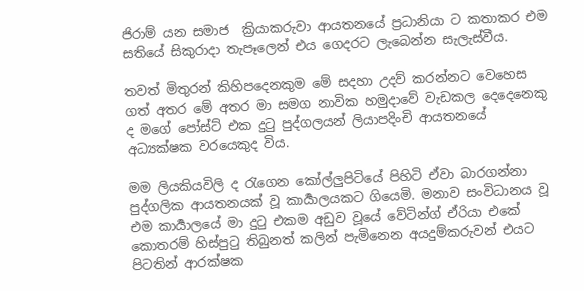ජිරාම් යන සමාජ  ක්‍රියාකරුවා ආයතනයේ ප්‍රධානියා ට කතාකර එම සතියේ සිකුරාදා තැපෑලෙන් එය ගෙදරට ලැබෙන්න සැලැස්වීය.

තවත් මිතුරන් කිහිපදෙනකුම මේ සදහා උදව් කරන්නට වෙහෙස ගත් අතර මේ අතර මා සමග නාවික හමුදාවේ වැඩකල දෙදෙනෙකු ද මගේ පෝස්ට් එක දුටු පුද්ගලයන් ලියාපදිංචි ආයතනයේ අධ්‍යක්ෂක වරයෙකුද විය.

මම ලියකියවිලි ද රැගෙන කෝල්ලුපිටියේ පිහිටි ඒවා බාරගන්නා පුද්ගලික ආයතනයක් වූ කාර්‍යාලයකට ගියෙමි. මනාව සංවිධානය වූ එම කාර්‍යාලයේ මා දුටු එකම අඩුව වූයේ වේටින්ග් ඒරියා එකේ කොතරම් හිස්පුටු තිබුනත් කලින් පැමිනෙන අයදුම්කරුවන් එයට පිටතින් ආරක්ෂක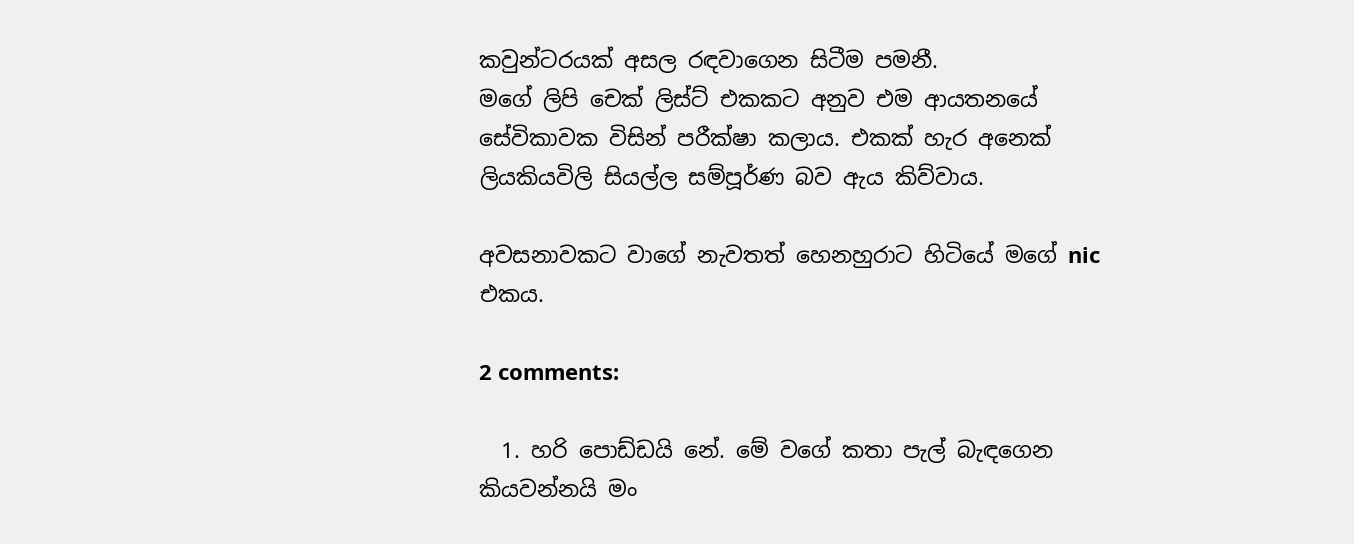කවුන්ටරයක් අසල රඳවාගෙන සිටීම පමනී.
මගේ ලිපි චෙක් ලිස්ට් එකකට අනුව එම ආයතනයේ සේවිකාවක විසින් පරීක්ෂා කලාය. එකක් හැර අනෙක් ලියකියවිලි සියල්ල සම්පූර්ණ බව ඇය කිව්වාය.

අවසනාවකට වාගේ නැවතත් හෙනහුරාට හිටියේ මගේ nic එකය.

2 comments:

  1. හරි පොඩ්ඩයි නේ. මේ වගේ කතා පැල් බැඳගෙන කියවන්නයි මං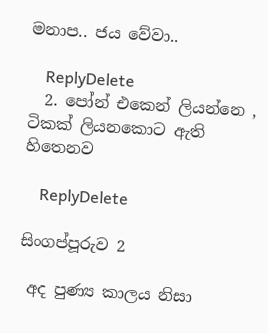මනාප.. ජය වේවා..

    ReplyDelete
  2. පෝන් එකෙන් ලියන්නෙ , ටිකක් ලියනකොට ඇති හිතෙනව

    ReplyDelete

සිංගප්පූරුව 2

 අද පුණ්‍ය කාලය නිසා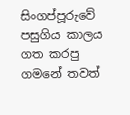සිංගප්පූරුවේ පසුගිය කාලය ගත කරපු ගමනේ තවත්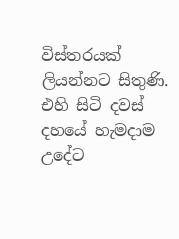විස්තරයක් ලියන්නට සිතුණි.  එහි සිටි දවස් දහයේ හැමදාම උදේට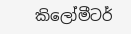කිලෝමීටර්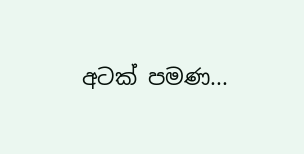අටක් පමණ...